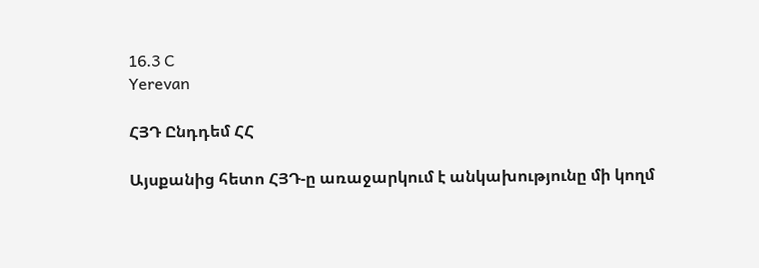16.3 C
Yerevan

ՀՅԴ Ընդդեմ ՀՀ

Այսքանից հետո ՀՅԴ‑ը առաջարկում է անկախությունը մի կողմ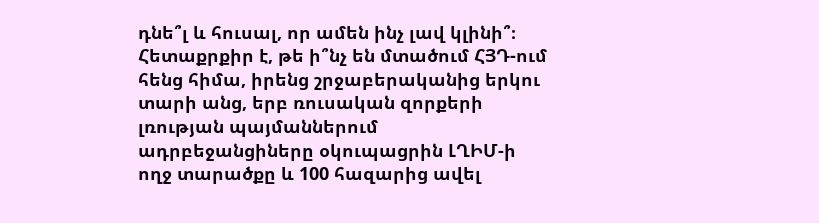դնե՞լ և հուսալ, որ ամեն ինչ լավ կլինի՞։ Հետաքրքիր է, թե ի՞նչ են մտածում ՀՅԴ-ում հենց հիմա, իրենց շրջաբերականից երկու տարի անց, երբ ռուսական զորքերի լռության պայմաններում ադրբեջանցիները օկուպացրին ԼՂԻՄ‑ի ողջ տարածքը և 100 հազարից ավել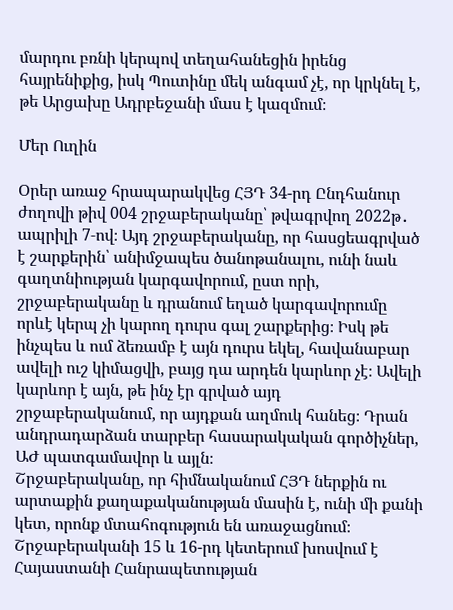մարդու բռնի կերպով տեղահանեցին իրենց հայրենիքից, իսկ Պուտինը մեկ անգամ չէ, որ կրկնել է, թե Արցախը Ադրբեջանի մաս է կազմում։

Մեր Ուղին

Օրեր առաջ հրապարակվեց ՀՅԴ 34-րդ Ընդհանուր ժողովի թիվ 004 շրջաբերականը՝ թվագրվող 2022թ․ ապրիլի 7‑ով։ Այդ շրջաբերականը, որ հասցեագրված է շարքերին՝ անիմջապես ծանոթանալու, ունի նաև գաղտնիության կարգավորում, ըստ որի, շրջաբերականը և դրանում եղած կարգավորումը որևէ կերպ չի կարող դուրս գալ շարքերից։ Իսկ թե ինչպես և ում ձեռամբ է այն դուրս եկել, հավանաբար ավելի ուշ կիմացվի, բայց դա արդեն կարևոր չէ։ Ավելի կարևոր է այն, թե ինչ էր գրված այդ շրջաբերականում, որ այդքան աղմուկ հանեց։ Դրան անդրադարձան տարբեր հասարակական գործիչներ, ԱԺ պատգամավոր և այլն։
Շրջաբերականը, որ հիմնականում ՀՅԴ ներքին ու արտաքին քաղաքականության մասին է, ունի մի քանի կետ, որոնք մտահոգություն են առաջացնում։ Շրջաբերականի 15 և 16-րդ կետերում խոսվում է Հայաստանի Հանրապետության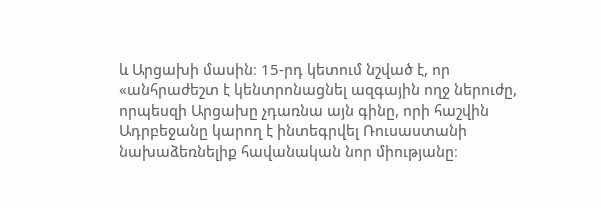և Արցախի մասին։ 15-րդ կետում նշված է, որ «անհրաժեշտ է կենտրոնացնել ազգային ողջ ներուժը, որպեսզի Արցախը չդառնա այն գինը, որի հաշվին Ադրբեջանը կարող է ինտեգրվել Ռուսաստանի նախաձեռնելիք հավանական նոր միությանը։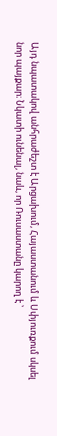Այդ նպատակով անհրաժեշտ է Արցախում, Հայաստանում և Սփյուռքում սկսել նոր պայքար։ Նկատի ունենալ, նաև, որ Ռուսաստանը կարող է ՝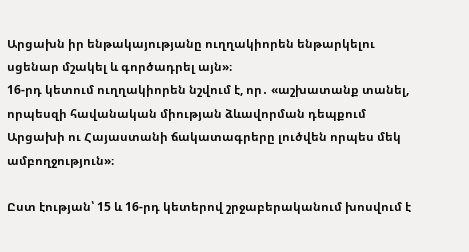Արցախն իր ենթակայությանը ուղղակիորեն ենթարկելու սցենար մշակել և գործադրել այն»։
16-րդ կետում ուղղակիորեն նշվում է, որ․ «աշխատանք տանել, որպեսզի հավանական միության ձևավորման դեպքում Արցախի ու Հայաստանի ճակատագրերը լուծվեն որպես մեկ ամբողջություն»։

Ըստ էության՝ 15 և 16-րդ կետերով շրջաբերականում խոսվում է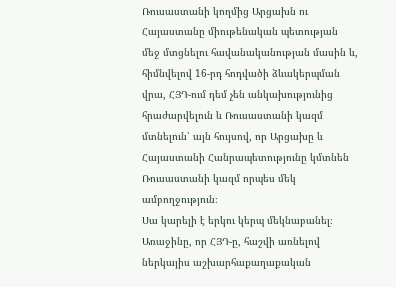Ռուսաստանի կողմից Արցախն ու Հայաստանը միութենական պետության մեջ մտցնելու հավանականության մասին և, հիմնվելով 16-րդ հոդվածի ձևակերպման վրա, ՀՅԴ-ում դեմ չեն անկախությունից հրաժարվելուն և Ռուսաստանի կազմ մտնելուն՝ այն հույսով, որ Արցախը և Հայաստանի Հանրապետությունը կմտնեն Ռուսաստանի կազմ որպես մեկ ամբողջություն։
Սա կարելի է երկու կերպ մեկնաբանել։ Առաջինը, որ ՀՅԴ‑ը, հաշվի առնելով ներկայիս աշխարհաքաղաքական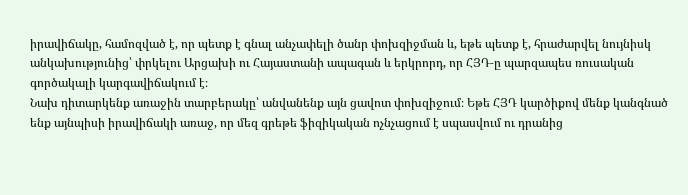իրավիճակը, համոզված է, որ պետք է գնալ անչափելի ծանր փոխզիջման և, եթե պետք է, հրաժարվել նույնիսկ անկախությունից՝ փրկելու Արցախի ու Հայաստանի ապագան և երկրորդ, որ ՀՅԴ‑ը պարզապես ռուսական գործակալի կարգավիճակում է։
Նախ դիտարկենք առաջին տարբերակը՝ անվանենք այն ցավոտ փոխզիջում։ Եթե ՀՅԴ կարծիքով մենք կանգնած ենք այնպիսի իրավիճակի առաջ, որ մեզ գրեթե ֆիզիկական ոչնչացում է սպասվում ու դրանից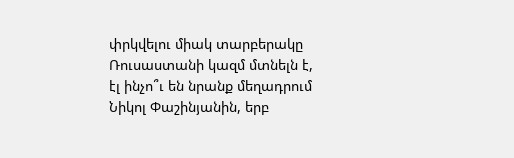փրկվելու միակ տարբերակը Ռուսաստանի կազմ մտնելն է, էլ ինչո՞ւ են նրանք մեղադրում Նիկոլ Փաշինյանին, երբ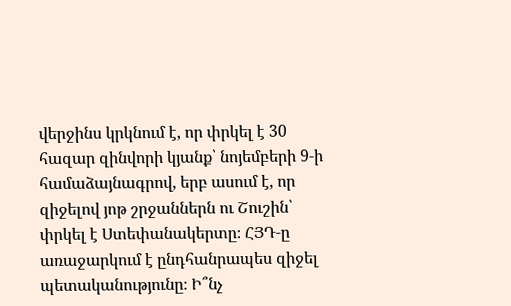վերջինս կրկնում է, որ փրկել է 30 հազար զինվորի կյանք՝ նոյեմբերի 9‑ի համաձայնագրով, երբ ասում է, որ զիջելով յոթ շրջաններն ու Շուշին՝ փրկել է Ստեփանակերտը։ ՀՅԴ‑ը առաջարկում է ընդհանրապես զիջել պետականությունը։ Ի՞նչ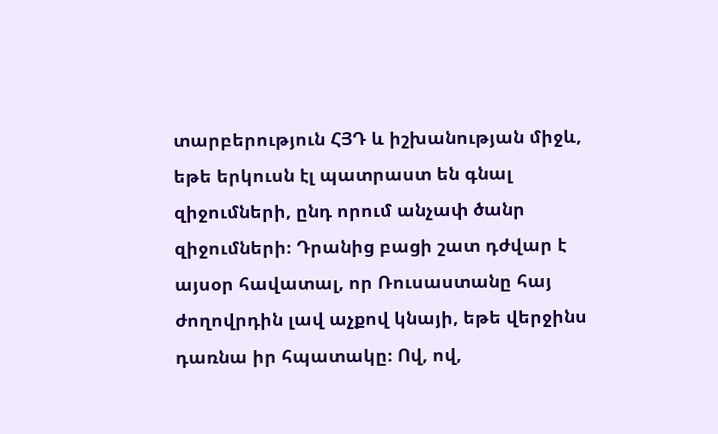տարբերություն ՀՅԴ և իշխանության միջև, եթե երկուսն էլ պատրաստ են գնալ զիջումների, ընդ որում անչափ ծանր զիջումների։ Դրանից բացի շատ դժվար է այսօր հավատալ, որ Ռուսաստանը հայ ժողովրդին լավ աչքով կնայի, եթե վերջինս դառնա իր հպատակը։ Ով, ով,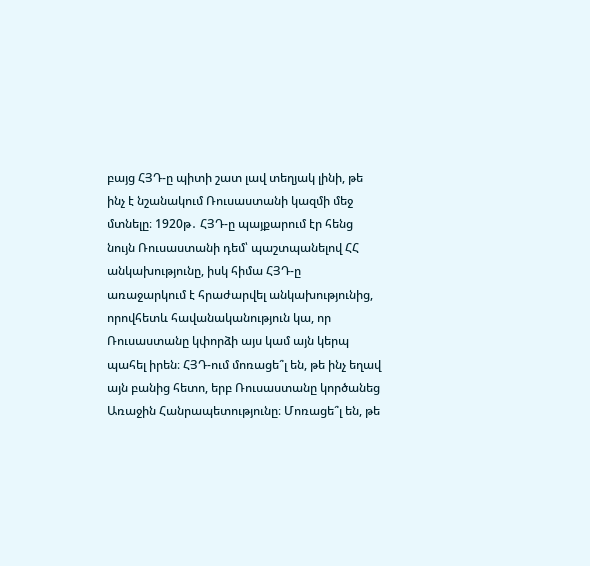բայց ՀՅԴ‑ը պիտի շատ լավ տեղյակ լինի, թե ինչ է նշանակում Ռուսաստանի կազմի մեջ մտնելը։ 1920թ․ ՀՅԴ‑ը պայքարում էր հենց նույն Ռուսաստանի դեմ՝ պաշտպանելով ՀՀ անկախությունը, իսկ հիմա ՀՅԴ‑ը առաջարկում է հրաժարվել անկախությունից, որովհետև հավանականություն կա, որ Ռուսաստանը կփորձի այս կամ այն կերպ պահել իրեն։ ՀՅԴ-ում մոռացե՞լ են, թե ինչ եղավ այն բանից հետո, երբ Ռուսաստանը կործանեց Առաջին Հանրապետությունը։ Մոռացե՞լ են, թե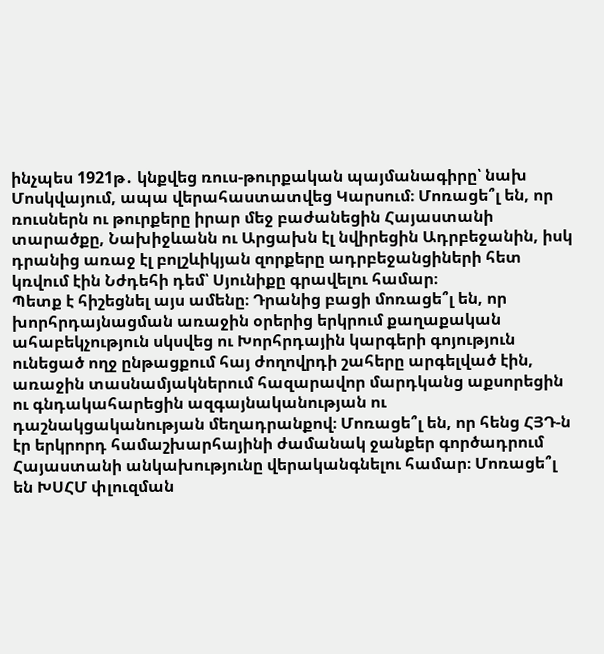ինչպես 1921թ․ կնքվեց ռուս-թուրքական պայմանագիրը՝ նախ Մոսկվայում, ապա վերահաստատվեց Կարսում։ Մոռացե՞լ են, որ ռուսներն ու թուրքերը իրար մեջ բաժանեցին Հայաստանի տարածքը, Նախիջևանն ու Արցախն էլ նվիրեցին Ադրբեջանին, իսկ դրանից առաջ էլ բոլշևիկյան զորքերը ադրբեջանցիների հետ կռվում էին Նժդեհի դեմ՝ Սյունիքը գրավելու համար։
Պետք է հիշեցնել այս ամենը։ Դրանից բացի մոռացե՞լ են, որ խորհրդայնացման առաջին օրերից երկրում քաղաքական ահաբեկչություն սկսվեց ու Խորհրդային կարգերի գոյություն ունեցած ողջ ընթացքում հայ ժողովրդի շահերը արգելված էին, առաջին տասնամյակներում հազարավոր մարդկանց աքսորեցին ու գնդակահարեցին ազգայնականության ու դաշնակցականության մեղադրանքով։ Մոռացե՞լ են, որ հենց ՀՅԴ‑ն էր երկրորդ համաշխարհայինի ժամանակ ջանքեր գործադրում Հայաստանի անկախությունը վերականգնելու համար։ Մոռացե՞լ են ԽՍՀՄ փլուզման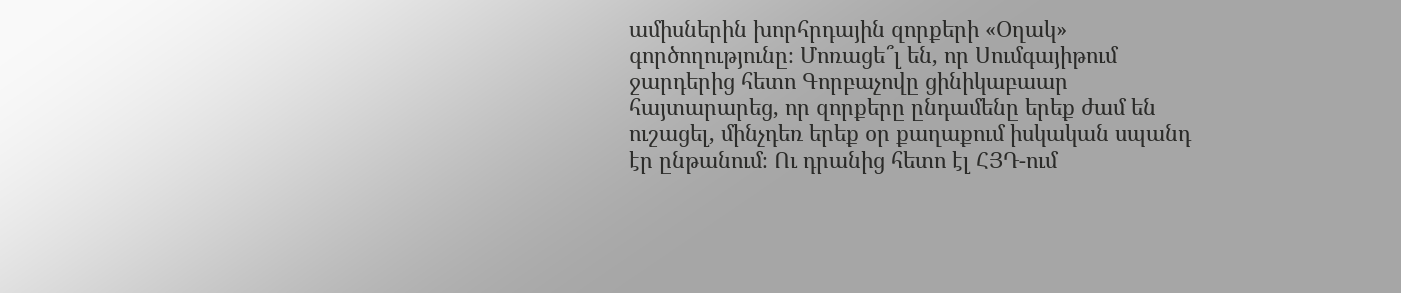ամիսներին խորհրդային զորքերի «Օղակ» գործողությունը։ Մոռացե՞լ են, որ Սումգայիթում ջարդերից հետո Գորբաչովը ցինիկաբաար հայտարարեց, որ զորքերը ընդամենը երեք ժամ են ուշացել, մինչդեռ երեք օր քաղաքում իսկական սպանդ էր ընթանում։ Ու դրանից հետո էլ ՀՅԴ-ում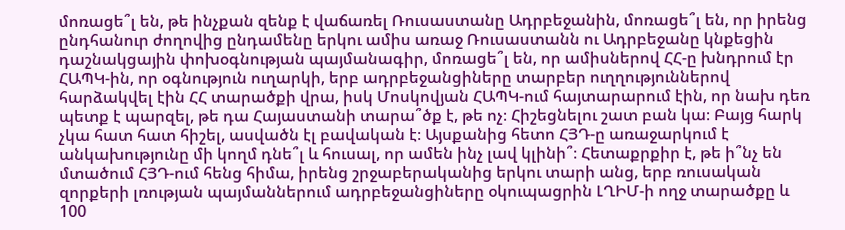մոռացե՞լ են, թե ինչքան զենք է վաճառել Ռուսաստանը Ադրբեջանին, մոռացե՞լ են, որ իրենց ընդհանուր ժողովից ընդամենը երկու ամիս առաջ Ռուսաստանն ու Ադրբեջանը կնքեցին դաշնակցային փոխօգնության պայմանագիր, մոռացե՞լ են, որ ամիսներով ՀՀ‑ը խնդրում էր ՀԱՊԿ-ին, որ օգնություն ուղարկի, երբ ադրբեջանցիները տարբեր ուղղություններով հարձակվել էին ՀՀ տարածքի վրա, իսկ Մոսկովյան ՀԱՊԿ-ում հայտարարում էին, որ նախ դեռ պետք է պարզել, թե դա Հայաստանի տարա՞ծք է, թե ոչ։ Հիշեցնելու շատ բան կա։ Բայց հարկ չկա հատ հատ հիշել, ասվածն էլ բավական է։ Այսքանից հետո ՀՅԴ‑ը առաջարկում է անկախությունը մի կողմ դնե՞լ և հուսալ, որ ամեն ինչ լավ կլինի՞։ Հետաքրքիր է, թե ի՞նչ են մտածում ՀՅԴ-ում հենց հիմա, իրենց շրջաբերականից երկու տարի անց, երբ ռուսական զորքերի լռության պայմաններում ադրբեջանցիները օկուպացրին ԼՂԻՄ‑ի ողջ տարածքը և 100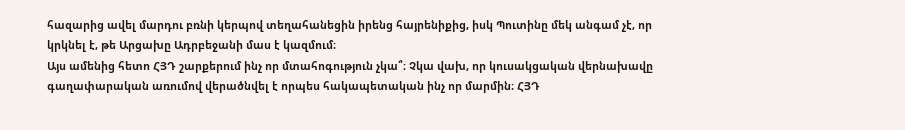հազարից ավել մարդու բռնի կերպով տեղահանեցին իրենց հայրենիքից, իսկ Պուտինը մեկ անգամ չէ, որ կրկնել է, թե Արցախը Ադրբեջանի մաս է կազմում։
Այս ամենից հետո ՀՅԴ շարքերում ինչ որ մտահոգություն չկա՞։ Չկա վախ, որ կուսակցական վերնախավը գաղափարական առումով վերածնվել է որպես հակապետական ինչ որ մարմին։ ՀՅԴ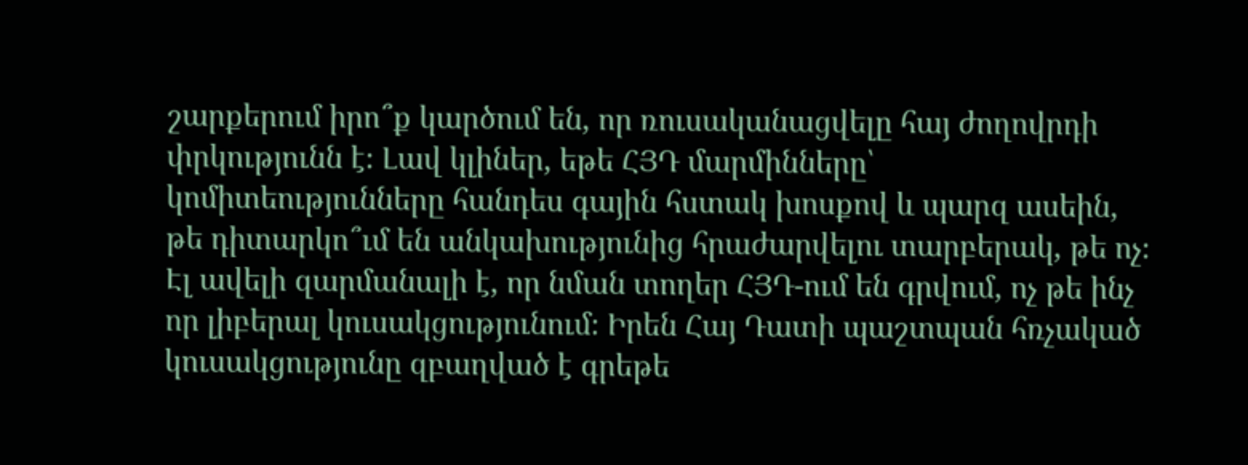շարքերում իրո՞ք կարծում են, որ ռուսականացվելը հայ ժողովրդի փրկությունն է։ Լավ կլիներ, եթե ՀՅԴ մարմինները՝ կոմիտեությունները հանդես գային հստակ խոսքով և պարզ ասեին, թե դիտարկո՞ւմ են անկախությունից հրաժարվելու տարբերակ, թե ոչ։
Էլ ավելի զարմանալի է, որ նման տողեր ՀՅԴ-ում են գրվում, ոչ թե ինչ որ լիբերալ կուսակցությունում։ Իրեն Հայ Դատի պաշտպան հռչակած կուսակցությունը զբաղված է գրեթե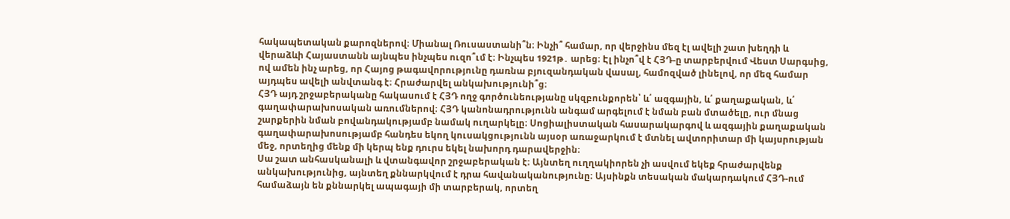հակապետական քարոզներով։ Միանալ Ռուսաստանի՞ն։ Ինչի՞ համար, որ վերջինս մեզ էլ ավելի շատ խեղդի և վերաձևի Հայաստանն այնպես ինչպես ուզո՞ւմ է։ Ինչպես 1921թ․ արեց։ Էլ ինչո՞վ է ՀՅԴ‑ը տարբերվում Վեստ Սարգսից, ով ամեն ինչ արեց, որ Հայոց թագավորությունը դառնա բյուզանդական վասալ, համոզված լինելով, որ մեզ համար այդպես ավելի անվտանգ է։ Հրաժարվել անկախությունի՞ց։
ՀՅԴ այդ շրջաբերականը հակասում է ՀՅԴ ողջ գործունեությանը սկզբունքորեն՝ և՛ ազգային, և՛ քաղաքական, և՛ գաղափարախոսական առումներով։ ՀՅԴ կանոնադրությունն անգամ արգելում է նման բան մտածելը, ուր մնաց շարքերին նման բովանդակությամբ նամակ ուղարկելը։ Սոցիալիստական հասարակարգով և ազգային քաղաքական գաղափարախոսությամբ հանդես եկող կուսակցությունն այսօր առաջարկում է մտնել ավտորիտար մի կայսրության մեջ, որտեղից մենք մի կերպ ենք դուրս եկել նախորդ դարավերջին։
Սա շատ անհասկանալի և վտանգավոր շրջաբերական է։ Այնտեղ ուղղակիորեն չի ասվում եկեք հրաժարվենք անկախությունից, այնտեղ քննարկվում է դրա հավանականությունը։ Այսինքն տեսական մակարդակում ՀՅԴ-ում համաձայն են քննարկել ապագայի մի տարբերակ, որտեղ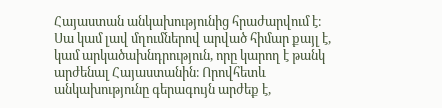Հայաստան անկախությունից հրաժարվում է։ Սա կամ լավ մղումներով արված հիմար քայլ է, կամ արկածախնդրություն, որը կարող է թանկ արժենալ Հայաստանին։ Որովհետև անկախությունը գերագույն արժեք է,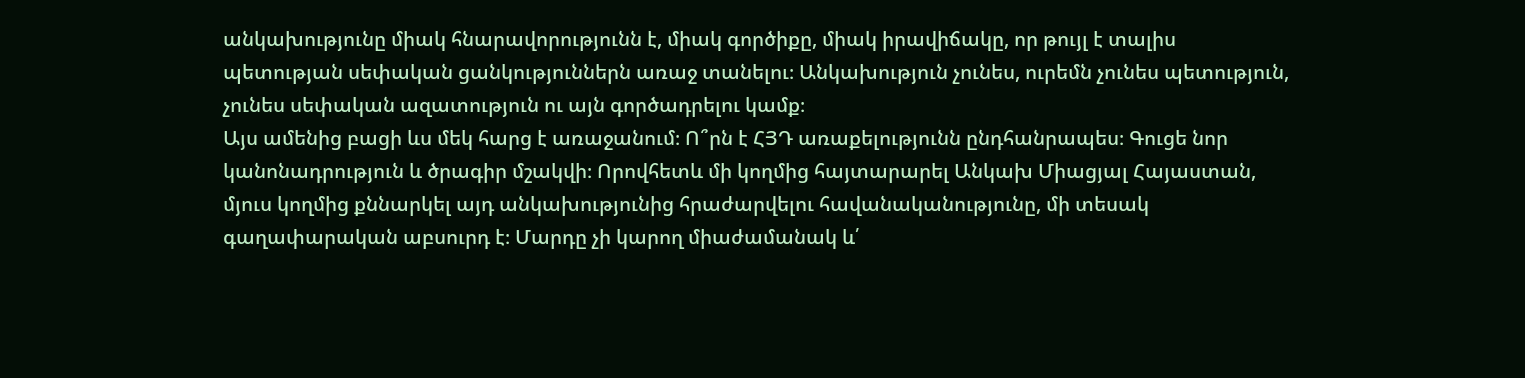անկախությունը միակ հնարավորությունն է, միակ գործիքը, միակ իրավիճակը, որ թույլ է տալիս պետության սեփական ցանկություններն առաջ տանելու։ Անկախություն չունես, ուրեմն չունես պետություն, չունես սեփական ազատություն ու այն գործադրելու կամք։
Այս ամենից բացի ևս մեկ հարց է առաջանում։ Ո՞րն է ՀՅԴ առաքելությունն ընդհանրապես։ Գուցե նոր կանոնադրություն և ծրագիր մշակվի։ Որովհետև մի կողմից հայտարարել Անկախ Միացյալ Հայաստան, մյուս կողմից քննարկել այդ անկախությունից հրաժարվելու հավանականությունը, մի տեսակ գաղափարական աբսուրդ է։ Մարդը չի կարող միաժամանակ և՛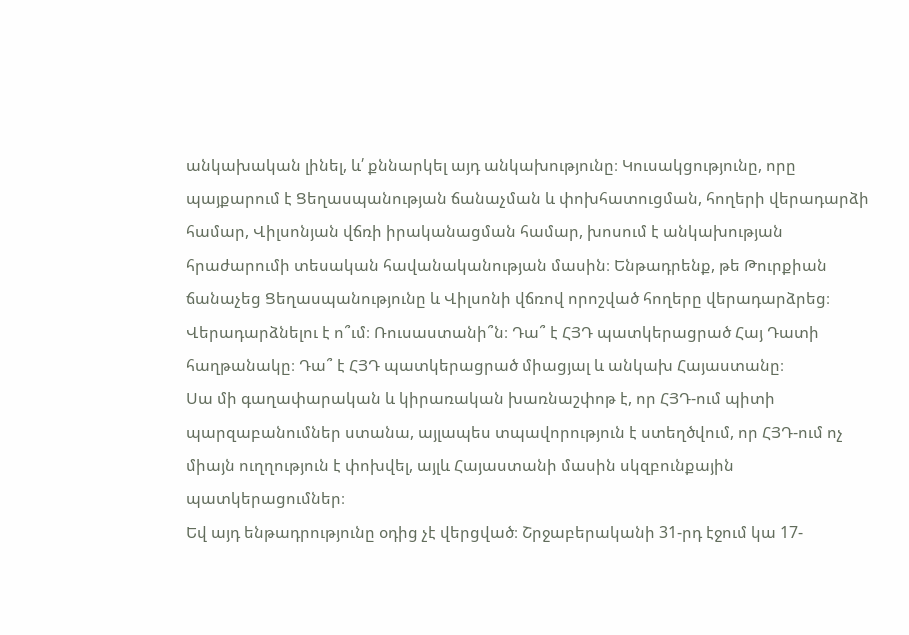անկախական լինել, և՛ քննարկել այդ անկախությունը։ Կուսակցությունը, որը պայքարում է Ցեղասպանության ճանաչման և փոխհատուցման, հողերի վերադարձի համար, Վիլսոնյան վճռի իրականացման համար, խոսում է անկախության հրաժարումի տեսական հավանականության մասին։ Ենթադրենք, թե Թուրքիան ճանաչեց Ցեղասպանությունը և Վիլսոնի վճռով որոշված հողերը վերադարձրեց։ Վերադարձնելու է ո՞ւմ։ Ռուսաստանի՞ն։ Դա՞ է ՀՅԴ պատկերացրած Հայ Դատի հաղթանակը։ Դա՞ է ՀՅԴ պատկերացրած միացյալ և անկախ Հայաստանը։
Սա մի գաղափարական և կիրառական խառնաշփոթ է, որ ՀՅԴ-ում պիտի պարզաբանումներ ստանա, այլապես տպավորություն է ստեղծվում, որ ՀՅԴ-ում ոչ միայն ուղղություն է փոխվել, այլև Հայաստանի մասին սկզբունքային պատկերացումներ։
Եվ այդ ենթադրությունը օդից չէ վերցված։ Շրջաբերականի 31-րդ էջում կա 17-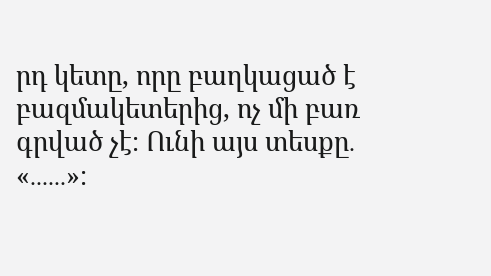րդ կետը, որը բաղկացած է բազմակետերից, ոչ մի բառ գրված չէ։ Ունի այս տեսքը․ «․․․․․․»։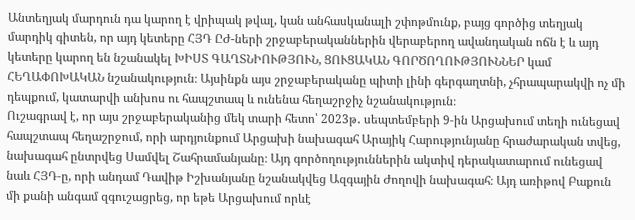Անտեղյակ մարդուն դա կարող է վրիպակ թվալ, կան անհասկանալի շփոթմունք, բայց գործից տեղյակ մարդիկ գիտեն, որ այդ կետերը ՀՅԴ ԸԺ-ների շրջաբերականներին վերաբերող ավանդական ոճն է և այդ կետերը կարող են նշանակել ԽԻՍՏ ԳԱՂՏՆԻՈՒԹՅՈՒՆ, ՑՈՒՑԱԿԱՆ ԳՈՐԾՈՂՈՒԹՅՈՒՆՆԵՐ կամ ՀԵՂԱՓՈԽԱԿԱՆ նշանակություն։ Այսինքն այս շրջաբերականը պիտի լինի գերգաղտնի, չհրապարակվի ոչ մի դեպքում, կատարվի անխոս ու հապշտապ և ունենա հեղաշրջիչ նշանակություն։
Ուշագրավ է, որ այս շրջաբերականից մեկ տարի հետո՝ 2023թ․ սեպտեմբերի 9‑ին Արցախում տեղի ունեցավ հապշտապ հեղաշրջում, որի արդյունքում Արցախի նախագահ Արայիկ Հարությունյանը հրաժարական տվեց, նախագահ ընտրվեց Սամվել Շահրամանյանը։ Այդ գործողություններին ակտիվ դերակատարում ունեցավ նաև ՀՅԴ‑ը, որի անդամ Դավիթ Իշխանյանը նշանակվեց Ազգային Ժողովի նախագահ։ Այդ առիթով Բաքուն մի քանի անգամ զգուշացրեց, որ եթե Արցախում որևէ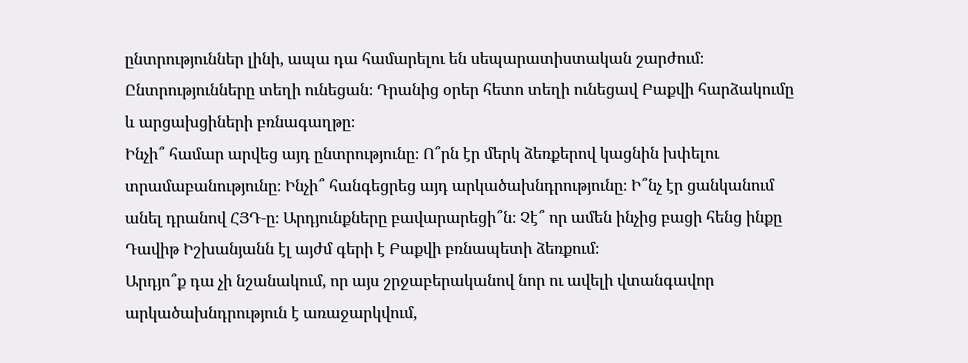ընտրություններ լինի, ապա դա համարելու են սեպարատիստական շարժում։ Ընտրությունները տեղի ունեցան։ Դրանից օրեր հետո տեղի ունեցավ Բաքվի հարձակումը և արցախցիների բռնագաղթը։
Ինչի՞ համար արվեց այդ ընտրությունը։ Ո՞րն էր մերկ ձեռքերով կացնին խփելու տրամաբանությունը։ Ինչի՞ հանգեցրեց այդ արկածախնդրությունը։ Ի՞նչ էր ցանկանում անել դրանով ՀՅԴ‑ը։ Արդյունքները բավարարեցի՞ն։ Չէ՞ որ ամեն ինչից բացի հենց ինքը Դավիթ Իշխանյանն էլ այժմ գերի է Բաքվի բռնապետի ձեռքում։
Արդյո՞ք դա չի նշանակում, որ այս շրջաբերականով նոր ու ավելի վտանգավոր արկածախնդրություն է առաջարկվում,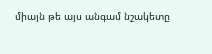միայն թե այս անգամ նշակետը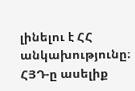լինելու է ՀՀ անկախությունը։
ՀՅԴ‑ը ասելիք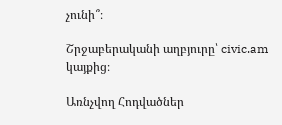չունի՞։

Շրջաբերականի աղբյուրը՝ civic.am կայքից։

Առնչվող Հոդվածներ